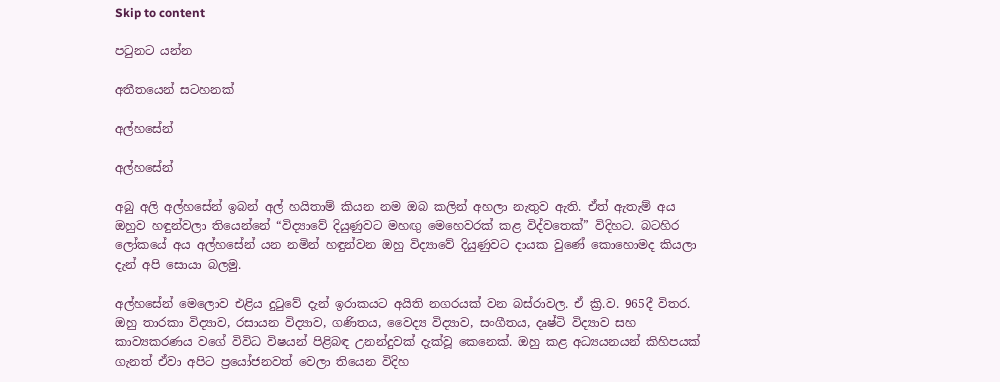Skip to content

පටුනට යන්න

අතීතයෙන් සටහනක්

අල්හසේන්

අල්හසේන්

අබු අලි අල්හසේන් ඉබන් අල් හයිතාම් කියන නම ඔබ කලින් අහලා නැතුව ඇති. ඒත් ඇතැම් අය ඔහුව හඳුන්වලා තියෙන්නේ “විද්‍යාවේ දියුණුවට මහඟු මෙහෙවරක් කළ විද්වතෙක්” විදිහට. බටහිර ලෝකයේ අය අල්හසේන් යන නමින් හඳුන්වන ඔහු විද්‍යාවේ දියුණුවට දායක වුණේ කොහොමද කියලා දැන් අපි සොයා බලමු.

අල්හසේන් මෙලොව එළිය දුටුවේ දැන් ඉරාකයට අයිති නගරයක් වන බස්රාවල. ඒ ක්‍රි.ව. 965දී විතර. ඔහු තාරකා විද්‍යාව, රසායන විද්‍යාව, ගණිතය, වෛද්‍ය විද්‍යාව, සංගීතය, දෘෂ්ටි විද්‍යාව සහ කාව්‍යකරණය වගේ විවිධ විෂයන් පිළිබඳ උනන්දුවක් දැක්වූ කෙනෙක්. ඔහු කළ අධ්‍යයනයන් කිහිපයක් ගැනත් ඒවා අපිට ප්‍රයෝජනවත් වෙලා තියෙන විදිහ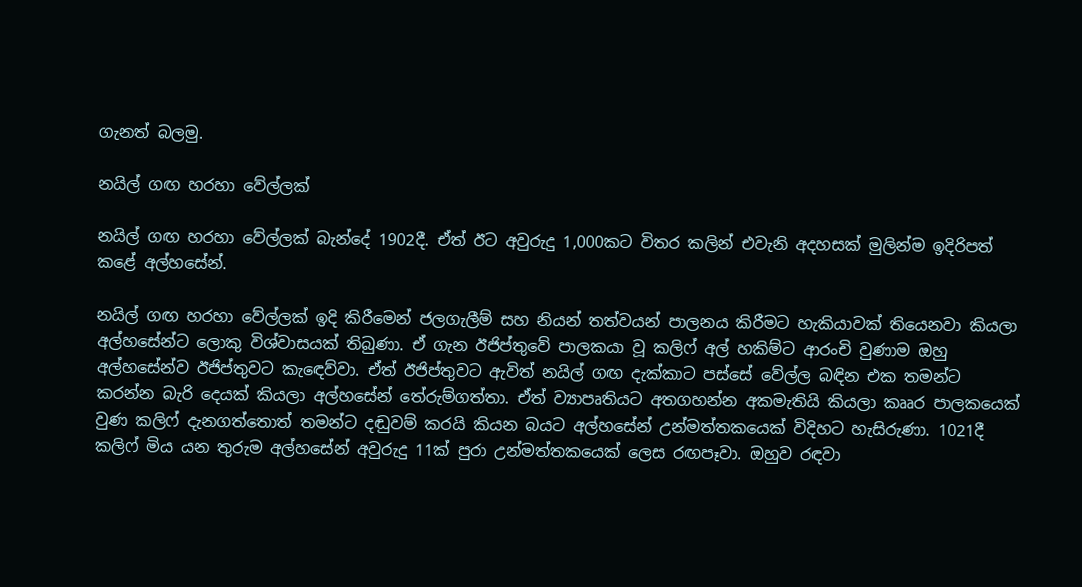ගැනත් බලමු.

නයිල් ගඟ හරහා වේල්ලක්

නයිල් ගඟ හරහා වේල්ලක් බැන්දේ 1902දී. ඒත් ඊට අවුරුදු 1,000කට විතර කලින් එවැනි අදහසක් මුලින්ම ඉදිරිපත් කළේ අල්හසේන්.

නයිල් ගඟ හරහා වේල්ලක් ඉදි කිරීමෙන් ජලගැලීම් සහ නියන් තත්වයන් පාලනය කිරීමට හැකියාවක් තියෙනවා කියලා අල්හසේන්ට ලොකු විශ්වාසයක් තිබුණා. ඒ ගැන ඊජිප්තුවේ පාලකයා වූ කලිෆ් අල් හකිම්ට ආරංචි වුණාම ඔහු අල්හසේන්ව ඊජිප්තුවට කැඳෙව්වා. ඒත් ඊජිප්තුවට ඇවිත් නයිල් ගඟ දැක්කාට පස්සේ වේල්ල බඳින එක තමන්ට කරන්න බැරි දෙයක් කියලා අල්හසේන් තේරුම්ගත්තා. ඒත් ව්‍යාපෘතියට අතගහන්න අකමැතියි කියලා කෲර පාලකයෙක් වුණ කලිෆ් දැනගත්තොත් තමන්ට දඬුවම් කරයි කියන බයට අල්හසේන් උන්මත්තකයෙක් විදිහට හැසිරුණා. 1021දී කලිෆ් මිය යන තුරුම අල්හසේන් අවුරුදු 11ක් පුරා උන්මත්තකයෙක් ලෙස රඟපෑවා. ඔහුව රඳවා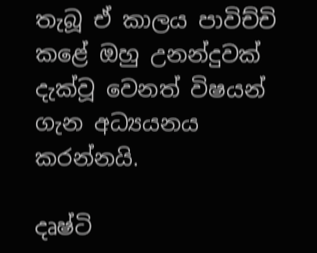තැබූ ඒ කාලය පාවිච්චි කළේ ඔහු උනන්දුවක් දැක්වූ වෙනත් විෂයන් ගැන අධ්‍යයනය කරන්නයි.

දෘෂ්ටි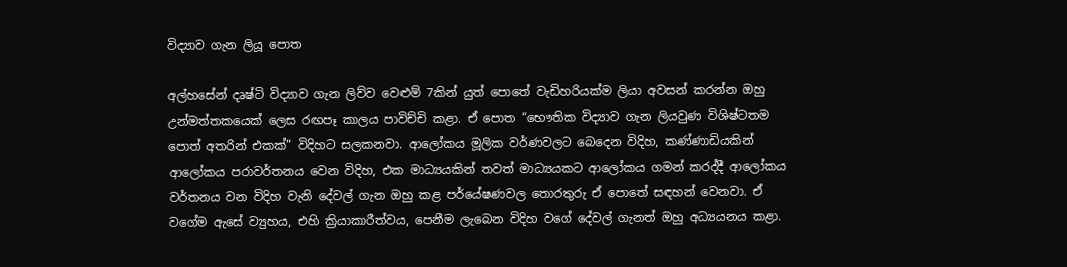විද්‍යාව ගැන ලියූ පොත

අල්හසේන් දෘෂ්ටි විද්‍යාව ගැන ලිව්ව වෙළුම් 7කින් යුත් පොතේ වැඩිහරියක්ම ලියා අවසන් කරන්න ඔහු උන්මත්තකයෙක් ලෙස රඟපෑ කාලය පාවිච්චි කළා. ඒ පොත “භෞතික විද්‍යාව ගැන ලියවුණ විශිෂ්ටතම පොත් අතරින් එකක්” විදිහට සලකනවා. ආලෝකය මූලික වර්ණවලට බෙදෙන විදිහ, කණ්ණාඩියකින් ආලෝකය පරාවර්තනය වෙන විදිහ, එක මාධ්‍යයකින් තවත් මාධ්‍යයකට ආලෝකය ගමන් කරද්දී ආලෝකය වර්තනය වන විදිහ වැනි දේවල් ගැන ඔහු කළ පර්යේෂණවල තොරතුරු ඒ පොතේ සඳහන් වෙනවා. ඒ වගේම ඇසේ ව්‍යුහය, එහි ක්‍රියාකාරීත්වය, පෙනීම ලැබෙන විදිහ වගේ දේවල් ගැනත් ඔහු අධ්‍යයනය කළා.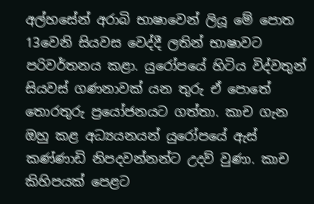අල්හසේන් අරාබි භාෂාවෙන් ලියූ මේ පොත 13වෙනි සියවස වෙද්දී ලතින් භාෂාවට පරිවර්තනය කළා. යුරෝපයේ හිටිය විද්වතුන් සියවස් ගණනාවක් යන තුරු ඒ පොතේ තොරතුරු ප්‍රයෝජනයට ගත්තා. කාච ගැන ඔහු කළ අධ්‍යයනයන් යුරෝපයේ ඇස් කණ්ණාඩි නිපදවන්නන්ට උදව් වුණා. කාච කිහිපයක් පෙළට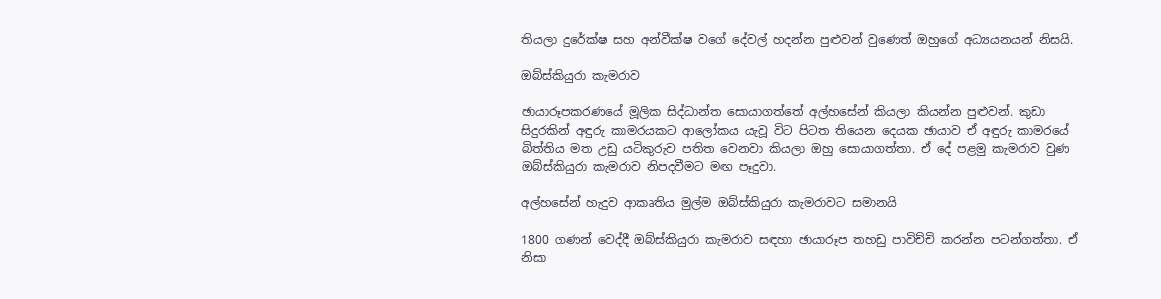තියලා දුරේක්ෂ සහ අන්වීක්ෂ වගේ දේවල් හදන්න පුළුවන් වුණෙත් ඔහුගේ අධ්‍යයනයන් නිසයි.

ඔබ්ස්කියුරා කැමරාව

ඡායාරූපකරණයේ මූලික සිද්ධාන්ත සොයාගත්තේ අල්හසේන් කියලා කියන්න පුළුවන්. කුඩා සිදුරකින් අඳුරු කාමරයකට ආලෝකය යැවූ විට පිටත තියෙන දෙයක ඡායාව ඒ අඳුරු කාමරයේ බිත්තිය මත උඩු යටිකුරුව පතිත වෙනවා කියලා ඔහු සොයාගත්තා. ඒ දේ පළමු කැමරාව වුණ ඔබ්ස්කියුරා කැමරාව නිපදවීමට මඟ පෑදුවා.

අල්හසේන් හැදුව ආකෘතිය මුල්ම ඔබ්ස්කියුරා කැමරාවට සමානයි

1800 ගණන් වෙද්දී ඔබ්ස්කියුරා කැමරාව සඳහා ඡායාරූප තහඩු පාවිච්චි කරන්න පටන්ගත්තා. ඒ නිසා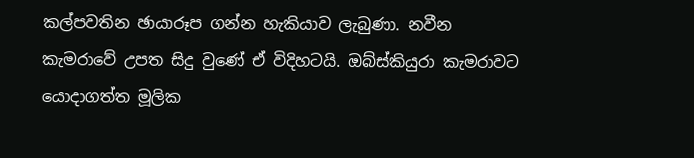කල්පවතින ඡායාරූප ගන්න හැකියාව ලැබුණා. නවීන කැමරාවේ උපත සිදු වුණේ ඒ විදිහටයි. ඔබ්ස්කියුරා කැමරාවට යොදාගත්ත මූලික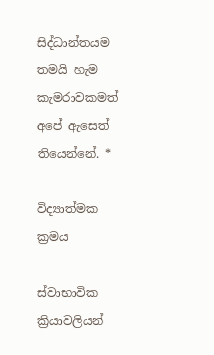සිද්ධාන්තයම තමයි හැම කැමරාවකමත් අපේ ඇසෙත් තියෙන්නේ. *

විද්‍යාත්මක ක්‍රමය

ස්වාභාවික ක්‍රියාවලියන්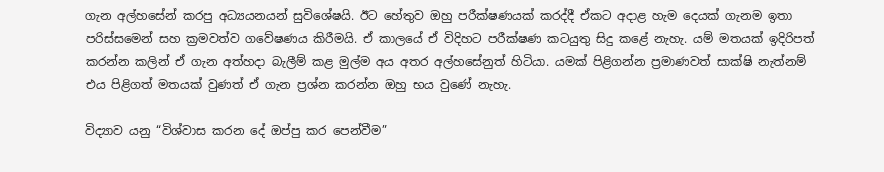ගැන අල්හසේන් කරපු අධ්‍යයනයන් සුවිශේෂයි. ඊට හේතුව ඔහු පරීක්ෂණයක් කරද්දී ඒකට අදාළ හැම දෙයක් ගැනම ඉතා පරිස්සමෙන් සහ ක්‍රමවත්ව ගවේෂණය කිරීමයි. ඒ කාලයේ ඒ විදිහට පරීක්ෂණ කටයුතු සිදු කළේ නැහැ. යම් මතයක් ඉදිරිපත් කරන්න කලින් ඒ ගැන අත්හදා බැලීම් කළ මුල්ම අය අතර අල්හසේනුත් හිටියා. යමක් පිළිගන්න ප්‍රමාණවත් සාක්ෂි නැත්නම් එය පිළිගත් මතයක් වුණත් ඒ ගැන ප්‍රශ්න කරන්න ඔහු භය වුණේ නැහැ.

විද්‍යාව යනු “විශ්වාස කරන දේ ඔප්පු කර පෙන්වීම”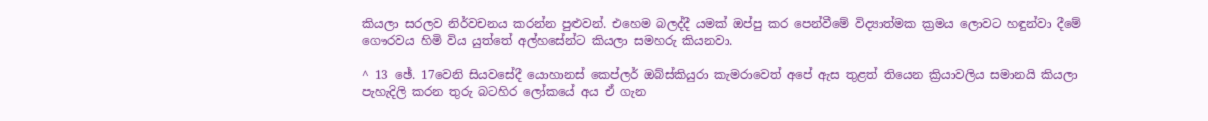කියලා සරලව නිර්වචනය කරන්න පුළුවන්. එහෙම බලද්දී යමක් ඔප්පු කර පෙන්වීමේ විද්‍යාත්මක ක්‍රමය ලොවට හඳුන්වා දීමේ ගෞරවය හිමි විය යුත්තේ අල්හසේන්ට කියලා සමහරු කියනවා.

^ 13 ඡේ. 17වෙනි සියවසේදී යොහානස් කෙප්ලර් ඔබ්ස්කියුරා කැමරාවෙත් අපේ ඇස තුළත් තියෙන ක්‍රියාවලිය සමානයි කියලා පැහැදිලි කරන තුරු බටහිර ලෝකයේ අය ඒ ගැන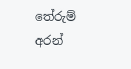තේරුම් අරන්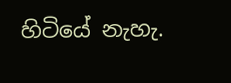හිටියේ නැහැ.